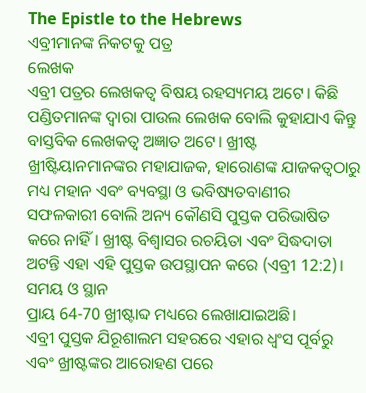The Epistle to the Hebrews
ଏବ୍ରୀମାନଙ୍କ ନିକଟକୁ ପତ୍ର
ଲେଖକ
ଏବ୍ରୀ ପତ୍ରର ଲେଖକତ୍ଵ ବିଷୟ ରହସ୍ୟମୟ ଅଟେ। କିଛି ପଣ୍ଡିତମାନଙ୍କ ଦ୍ଵାରା ପାଉଲ ଲେଖକ ବୋଲି କୁହାଯାଏ କିନ୍ତୁ ବାସ୍ତବିକ ଲେଖକତ୍ଵ ଅଜ୍ଞାତ ଅଟେ। ଖ୍ରୀଷ୍ଟ ଖ୍ରୀଷ୍ଟିୟାନମାନଙ୍କର ମହାଯାଜକ, ହାରୋଣଙ୍କ ଯାଜକତ୍ବଠାରୁ ମଧ୍ୟ ମହାନ ଏବଂ ବ୍ୟବସ୍ଥା ଓ ଭବିଷ୍ୟତବାଣୀର ସଫଳକାରୀ ବୋଲି ଅନ୍ୟ କୌଣସି ପୁସ୍ତକ ପରିଭାଷିତ କରେ ନାହିଁ। ଖ୍ରୀଷ୍ଟ ବିଶ୍ୱାସର ରଚୟିତା ଏବଂ ସିଦ୍ଧଦାତା ଅଟନ୍ତି ଏହା ଏହି ପୁସ୍ତକ ଉପସ୍ଥାପନ କରେ (ଏବ୍ରୀ 12:2)।
ସମୟ ଓ ସ୍ଥାନ
ପ୍ରାୟ 64-70 ଖ୍ରୀଷ୍ଟାବ୍ଦ ମଧ୍ୟରେ ଲେଖାଯାଇଅଛି।
ଏବ୍ରୀ ପୁସ୍ତକ ଯିରୂଶାଲମ ସହରରେ ଏହାର ଧ୍ୱଂସ ପୂର୍ବରୁ ଏବଂ ଖ୍ରୀଷ୍ଟଙ୍କର ଆରୋହଣ ପରେ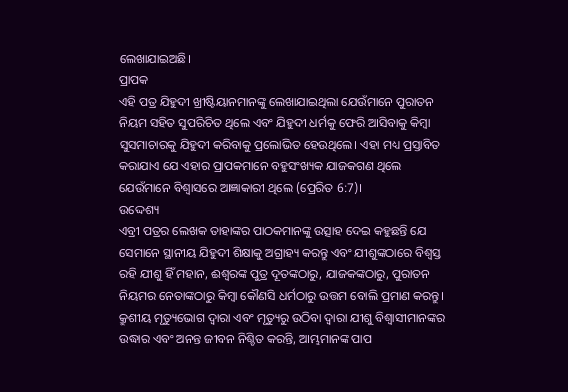ଲେଖାଯାଇଅଛି।
ପ୍ରାପକ
ଏହି ପତ୍ର ଯିହୁଦୀ ଖ୍ରୀଷ୍ଟିୟାନମାନଙ୍କୁ ଲେଖାଯାଇଥିଲା ଯେଉଁମାନେ ପୁରାତନ ନିୟମ ସହିତ ସୁପରିଚିତ ଥିଲେ ଏବଂ ଯିହୁଦୀ ଧର୍ମକୁ ଫେରି ଆସିବାକୁ କିମ୍ବା ସୁସମାଚାରକୁ ଯିହୁଦୀ କରିବାକୁ ପ୍ରଲୋଭିତ ହେଉଥିଲେ। ଏହା ମଧ୍ୟ ପ୍ରସ୍ତାବିତ କରାଯାଏ ଯେ ଏହାର ପ୍ରାପକମାନେ ବହୁସଂଖ୍ୟକ ଯାଜକଗଣ ଥିଲେ ଯେଉଁମାନେ ବିଶ୍ୱାସରେ ଆଜ୍ଞାକାରୀ ଥିଲେ (ପ୍ରେରିତ 6:7)।
ଉଦ୍ଦେଶ୍ୟ
ଏବ୍ରୀ ପତ୍ରର ଲେଖକ ତାହାଙ୍କର ପାଠକମାନଙ୍କୁ ଉତ୍ସାହ ଦେଇ କହୁଛନ୍ତି ଯେ ସେମାନେ ସ୍ଥାନୀୟ ଯିହୁଦୀ ଶିକ୍ଷାକୁ ଅଗ୍ରାହ୍ୟ କରନ୍ତୁ ଏବଂ ଯୀଶୁଙ୍କଠାରେ ବିଶ୍ଵସ୍ତ ରହି ଯୀଶୁ ହିଁ ମହାନ, ଈଶ୍ବରଙ୍କ ପୁତ୍ର ଦୂତଙ୍କଠାରୁ, ଯାଜକଙ୍କଠାରୁ, ପୁରାତନ ନିୟମର ନେତାଙ୍କଠାରୁ କିମ୍ବା କୌଣସି ଧର୍ମଠାରୁ ଉତ୍ତମ ବୋଲି ପ୍ରମାଣ କରନ୍ତୁ। କ୍ରୁଶୀୟ ମୃତ୍ୟୁଭୋଗ ଦ୍ଵାରା ଏବଂ ମୃତ୍ୟୁରୁ ଉଠିବା ଦ୍ଵାରା ଯୀଶୁ ବିଶ୍ଵାସୀମାନଙ୍କର ଉଦ୍ଧାର ଏବଂ ଅନନ୍ତ ଜୀବନ ନିଶ୍ଚିତ କରନ୍ତି, ଆମ୍ଭମାନଙ୍କ ପାପ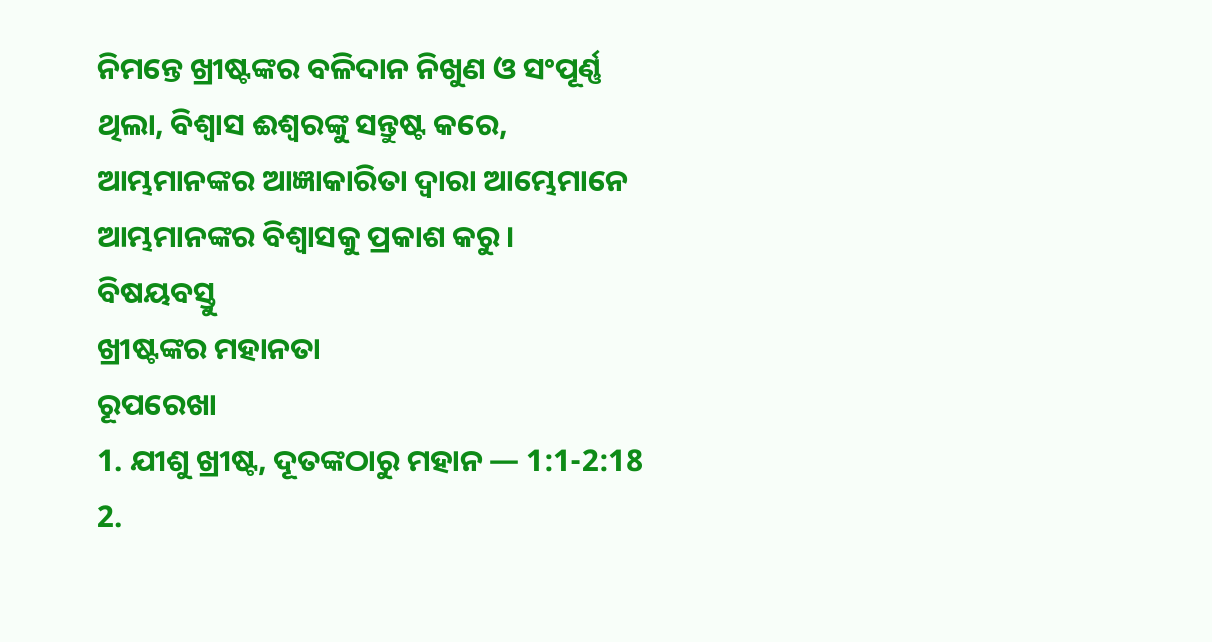ନିମନ୍ତେ ଖ୍ରୀଷ୍ଟଙ୍କର ବଳିଦାନ ନିଖୁଣ ଓ ସଂପୂର୍ଣ୍ଣ ଥିଲା, ବିଶ୍ଵାସ ଈଶ୍ବରଙ୍କୁ ସନ୍ତୁଷ୍ଟ କରେ, ଆମ୍ଭମାନଙ୍କର ଆଜ୍ଞାକାରିତା ଦ୍ଵାରା ଆମ୍ଭେମାନେ ଆମ୍ଭମାନଙ୍କର ବିଶ୍ଵାସକୁ ପ୍ରକାଶ କରୁ।
ବିଷୟବସ୍ତୁ
ଖ୍ରୀଷ୍ଟଙ୍କର ମହାନତା
ରୂପରେଖା
1. ଯୀଶୁ ଖ୍ରୀଷ୍ଟ, ଦୂତଙ୍କଠାରୁ ମହାନ — 1:1-2:18
2.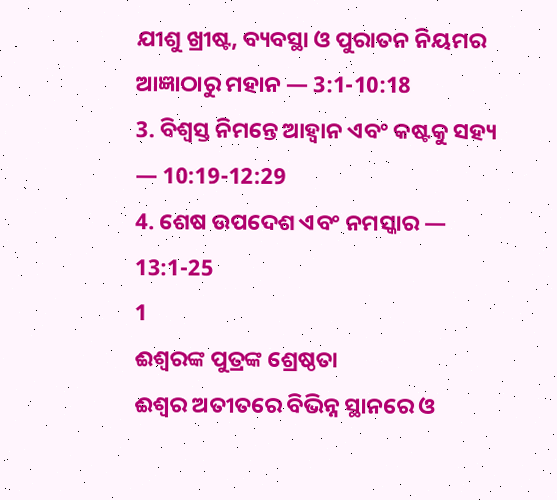ଯୀଶୁ ଖ୍ରୀଷ୍ଟ, ବ୍ୟବସ୍ଥା ଓ ପୁରାତନ ନିୟମର ଆଜ୍ଞାଠାରୁ ମହାନ — 3:1-10:18
3. ବିଶ୍ଵସ୍ତ ନିମନ୍ତେ ଆହ୍ୱାନ ଏବଂ କଷ୍ଟକୁ ସହ୍ୟ — 10:19-12:29
4. ଶେଷ ଉପଦେଶ ଏବଂ ନମସ୍କାର — 13:1-25
1
ଈଶ୍ବରଙ୍କ ପୁତ୍ରଙ୍କ ଶ୍ରେଷ୍ଠତା
ଈଶ୍ବର ଅତୀତରେ ବିଭିନ୍ନ ସ୍ଥାନରେ ଓ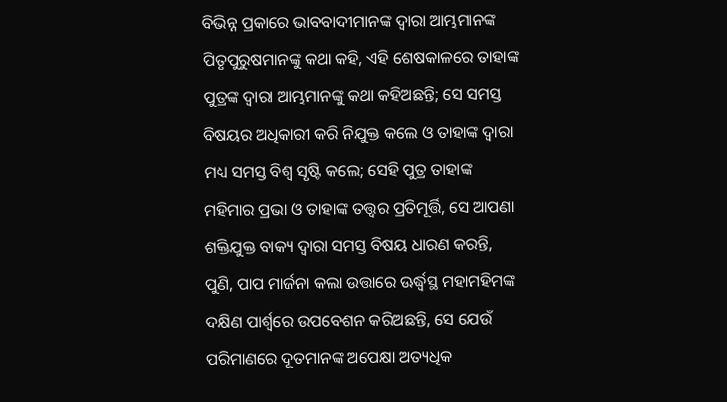ବିଭିନ୍ନ ପ୍ରକାରେ ଭାବବାଦୀମାନଙ୍କ ଦ୍ୱାରା ଆମ୍ଭମାନଙ୍କ ପିତୃପୁରୁଷମାନଙ୍କୁ କଥା କହି, ଏହି ଶେଷକାଳରେ ତାହାଙ୍କ ପୁତ୍ରଙ୍କ ଦ୍ୱାରା ଆମ୍ଭମାନଙ୍କୁ କଥା କହିଅଛନ୍ତି; ସେ ସମସ୍ତ ବିଷୟର ଅଧିକାରୀ କରି ନିଯୁକ୍ତ କଲେ ଓ ତାହାଙ୍କ ଦ୍ୱାରା ମଧ୍ୟ ସମସ୍ତ ବିଶ୍ୱ ସୃଷ୍ଟି କଲେ; ସେହି ପୁତ୍ର ତାହାଙ୍କ ମହିମାର ପ୍ରଭା ଓ ତାହାଙ୍କ ତତ୍ତ୍ୱର ପ୍ରତିମୂର୍ତ୍ତି, ସେ ଆପଣା ଶକ୍ତିଯୁକ୍ତ ବାକ୍ୟ ଦ୍ୱାରା ସମସ୍ତ ବିଷୟ ଧାରଣ କରନ୍ତି, ପୁଣି, ପାପ ମାର୍ଜନା କଲା ଉତ୍ତାରେ ଊର୍ଦ୍ଧ୍ୱସ୍ଥ ମହାମହିମଙ୍କ ଦକ୍ଷିଣ ପାର୍ଶ୍ୱରେ ଉପବେଶନ କରିଅଛନ୍ତି, ସେ ଯେଉଁ ପରିମାଣରେ ଦୂତମାନଙ୍କ ଅପେକ୍ଷା ଅତ୍ୟଧିକ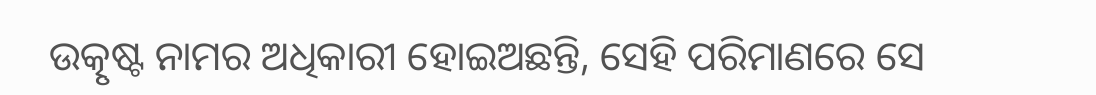ଉତ୍କୃଷ୍ଟ ନାମର ଅଧିକାରୀ ହୋଇଅଛନ୍ତି, ସେହି ପରିମାଣରେ ସେ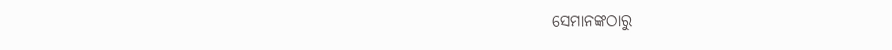ସେମାନଙ୍କଠାରୁ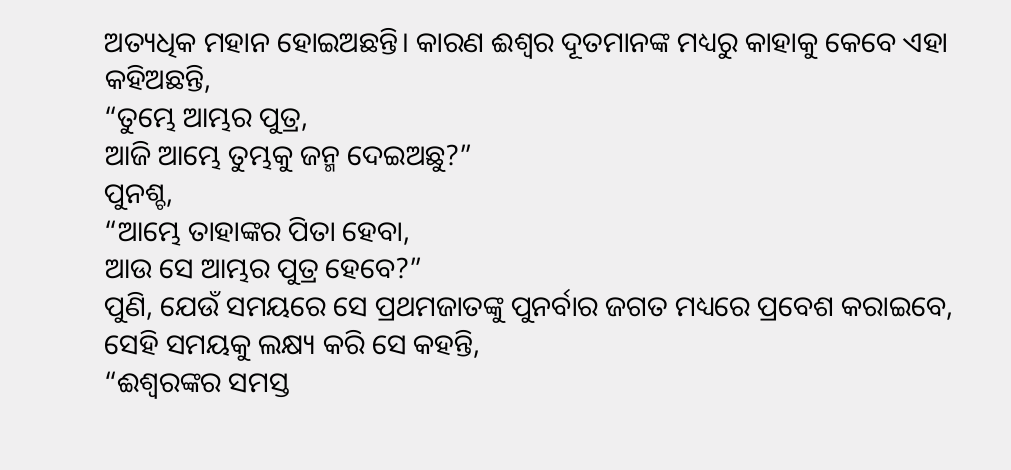ଅତ୍ୟଧିକ ମହାନ ହୋଇଅଛନ୍ତି। କାରଣ ଈଶ୍ବର ଦୂତମାନଙ୍କ ମଧ୍ୟରୁ କାହାକୁ କେବେ ଏହା କହିଅଛନ୍ତି,
“ତୁମ୍ଭେ ଆମ୍ଭର ପୁତ୍ର,
ଆଜି ଆମ୍ଭେ ତୁମ୍ଭକୁ ଜନ୍ମ ଦେଇଅଛୁ?”
ପୁନଶ୍ଚ,
“ଆମ୍ଭେ ତାହାଙ୍କର ପିତା ହେବା,
ଆଉ ସେ ଆମ୍ଭର ପୁତ୍ର ହେବେ?”
ପୁଣି, ଯେଉଁ ସମୟରେ ସେ ପ୍ରଥମଜାତଙ୍କୁ ପୁନର୍ବାର ଜଗତ ମଧ୍ୟରେ ପ୍ରବେଶ କରାଇବେ, ସେହି ସମୟକୁ ଲକ୍ଷ୍ୟ କରି ସେ କହନ୍ତି,
“ଈଶ୍ବରଙ୍କର ସମସ୍ତ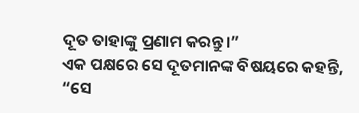ଦୂତ ତାହାଙ୍କୁ ପ୍ରଣାମ କରନ୍ତୁ।”
ଏକ ପକ୍ଷରେ ସେ ଦୂତମାନଙ୍କ ବିଷୟରେ କହନ୍ତି,
“ସେ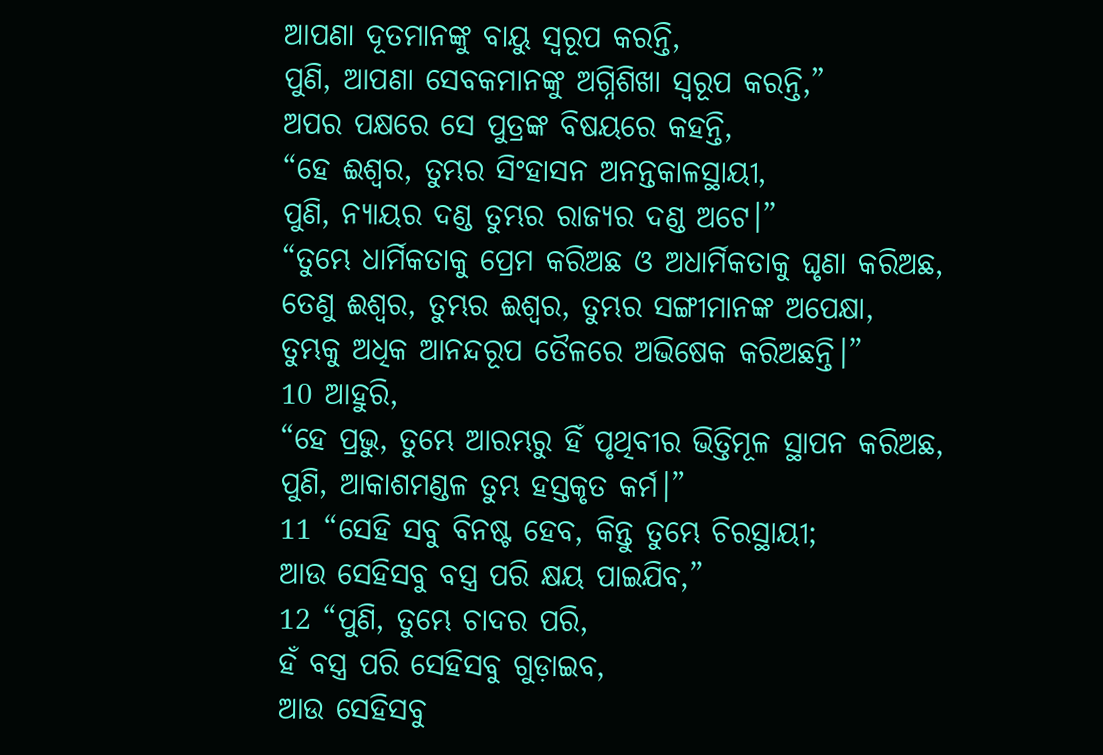ଆପଣା ଦୂତମାନଙ୍କୁ ବାୟୁ ସ୍ୱରୂପ କରନ୍ତି,
ପୁଣି, ଆପଣା ସେବକମାନଙ୍କୁ ଅଗ୍ନିଶିଖା ସ୍ୱରୂପ କରନ୍ତି,”
ଅପର ପକ୍ଷରେ ସେ ପୁତ୍ରଙ୍କ ବିଷୟରେ କହନ୍ତି,
“ହେ ଈଶ୍ବର, ତୁମ୍ଭର ସିଂହାସନ ଅନନ୍ତକାଳସ୍ଥାୟୀ,
ପୁଣି, ନ୍ୟାୟର ଦଣ୍ଡ ତୁମ୍ଭର ରାଜ୍ୟର ଦଣ୍ଡ ଅଟେ।”
“ତୁମ୍ଭେ ଧାର୍ମିକତାକୁ ପ୍ରେମ କରିଅଛ ଓ ଅଧାର୍ମିକତାକୁ ଘୃଣା କରିଅଛ,
ତେଣୁ ଈଶ୍ବର, ତୁମ୍ଭର ଈଶ୍ବର, ତୁମ୍ଭର ସଙ୍ଗୀମାନଙ୍କ ଅପେକ୍ଷା,
ତୁମ୍ଭକୁ ଅଧିକ ଆନନ୍ଦରୂପ ତୈଳରେ ଅଭିଷେକ କରିଅଛନ୍ତି।”
10 ଆହୁରି,
“ହେ ପ୍ରଭୁ, ତୁମ୍ଭେ ଆରମ୍ଭରୁ ହିଁ ପୃଥିବୀର ଭିତ୍ତିମୂଳ ସ୍ଥାପନ କରିଅଛ,
ପୁଣି, ଆକାଶମଣ୍ଡଳ ତୁମ୍ଭ ହସ୍ତକୃତ କର୍ମ।”
11 “ସେହି ସବୁ ବିନଷ୍ଟ ହେବ, କିନ୍ତୁ ତୁମ୍ଭେ ଚିରସ୍ଥାୟୀ;
ଆଉ ସେହିସବୁ ବସ୍ତ୍ର ପରି କ୍ଷୟ ପାଇଯିବ,”
12 “ପୁଣି, ତୁମ୍ଭେ ଚାଦର ପରି,
ହଁ ବସ୍ତ୍ର ପରି ସେହିସବୁ ଗୁଡ଼ାଇବ,
ଆଉ ସେହିସବୁ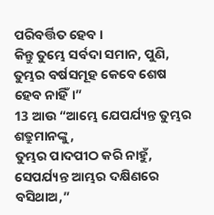ପରିବର୍ତ୍ତିତ ହେବ।
କିନ୍ତୁ ତୁମ୍ଭେ ସର୍ବଦା ସମାନ, ପୁଣି, ତୁମ୍ଭର ବର୍ଷସମୂହ କେବେ ଶେଷ ହେବ ନାହିଁ।”
13 ଆଉ “ଆମ୍ଭେ ଯେପର୍ଯ୍ୟନ୍ତ ତୁମ୍ଭର ଶତ୍ରୁମାନଙ୍କୁ,
ତୁମ୍ଭର ପାଦପୀଠ କରି ନାହୁଁ,
ସେପର୍ଯ୍ୟନ୍ତ ଆମ୍ଭର ଦକ୍ଷିଣରେ ବସିଥାଅ,”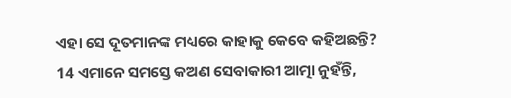ଏହା ସେ ଦୂତମାନଙ୍କ ମଧ୍ୟରେ କାହାକୁ କେବେ କହିଅଛନ୍ତି?
14 ଏମାନେ ସମସ୍ତେ କଅଣ ସେବାକାରୀ ଆତ୍ମା ନୁହଁନ୍ତି,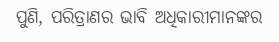ପୁଣି, ପରିତ୍ରାଣର ଭାବି ଅଧିକାରୀମାନଙ୍କର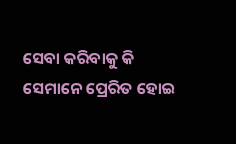ସେବା କରିବାକୁ କି ସେମାନେ ପ୍ରେରିତ ହୋଇ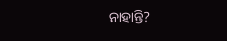ନାହାନ୍ତି?